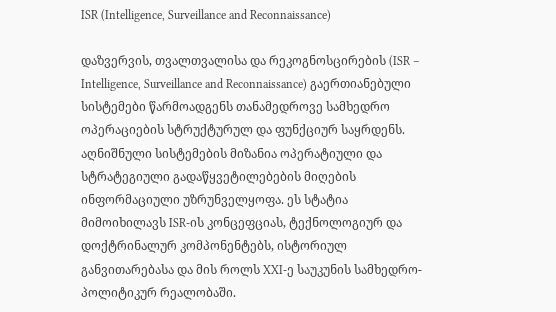ISR (Intelligence, Surveillance and Reconnaissance)

დაზვერვის, თვალთვალისა და რეკოგნოსცირების (ISR – Intelligence, Surveillance and Reconnaissance) გაერთიანებული სისტემები წარმოადგენს თანამედროვე სამხედრო ოპერაციების სტრუქტურულ და ფუნქციურ საყრდენს. აღნიშნული სისტემების მიზანია ოპერატიული და სტრატეგიული გადაწყვეტილებების მიღების ინფორმაციული უზრუნველყოფა. ეს სტატია მიმოიხილავს ISR-ის კონცეფციას, ტექნოლოგიურ და დოქტრინალურ კომპონენტებს, ისტორიულ განვითარებასა და მის როლს XXI-ე საუკუნის სამხედრო-პოლიტიკურ რეალობაში.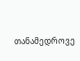თანამედროვე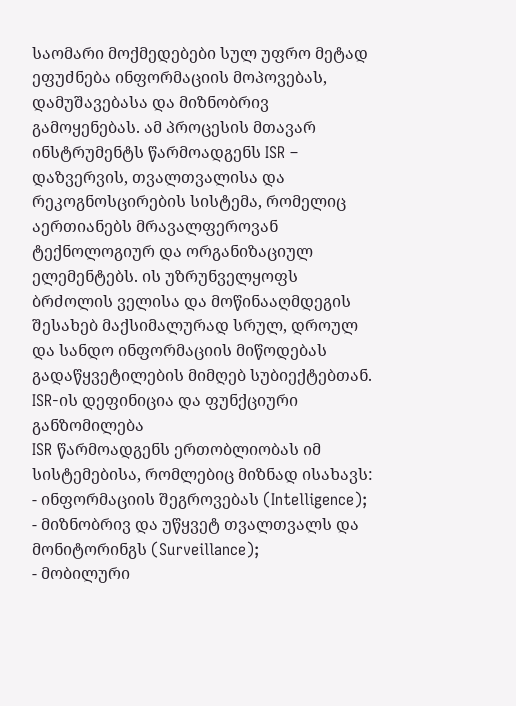საომარი მოქმედებები სულ უფრო მეტად ეფუძნება ინფორმაციის მოპოვებას, დამუშავებასა და მიზნობრივ გამოყენებას. ამ პროცესის მთავარ ინსტრუმენტს წარმოადგენს ISR – დაზვერვის, თვალთვალისა და რეკოგნოსცირების სისტემა, რომელიც აერთიანებს მრავალფეროვან ტექნოლოგიურ და ორგანიზაციულ ელემენტებს. ის უზრუნველყოფს ბრძოლის ველისა და მოწინააღმდეგის შესახებ მაქსიმალურად სრულ, დროულ და სანდო ინფორმაციის მიწოდებას გადაწყვეტილების მიმღებ სუბიექტებთან.
ISR-ის დეფინიცია და ფუნქციური განზომილება
ISR წარმოადგენს ერთობლიობას იმ სისტემებისა, რომლებიც მიზნად ისახავს:
- ინფორმაციის შეგროვებას (Intelligence);
- მიზნობრივ და უწყვეტ თვალთვალს და მონიტორინგს (Surveillance);
- მობილური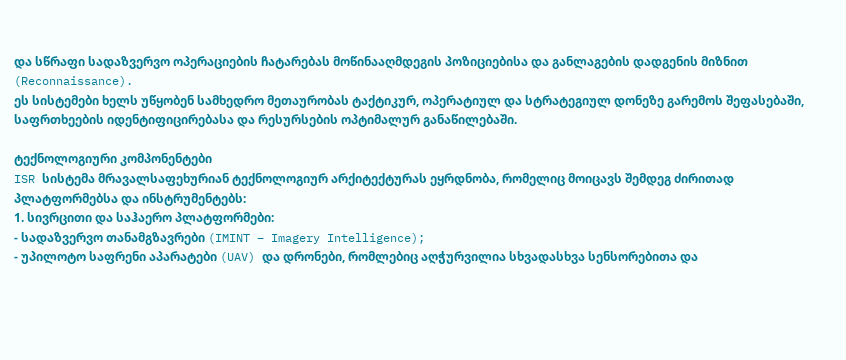და სწრაფი სადაზვერვო ოპერაციების ჩატარებას მოწინააღმდეგის პოზიციებისა და განლაგების დადგენის მიზნით (Reconnaissance).
ეს სისტემები ხელს უწყობენ სამხედრო მეთაურობას ტაქტიკურ, ოპერატიულ და სტრატეგიულ დონეზე გარემოს შეფასებაში, საფრთხეების იდენტიფიცირებასა და რესურსების ოპტიმალურ განაწილებაში.

ტექნოლოგიური კომპონენტები
ISR სისტემა მრავალსაფეხურიან ტექნოლოგიურ არქიტექტურას ეყრდნობა, რომელიც მოიცავს შემდეგ ძირითად პლატფორმებსა და ინსტრუმენტებს:
1. სივრცითი და საჰაერო პლატფორმები:
- სადაზვერვო თანამგზავრები (IMINT – Imagery Intelligence);
- უპილოტო საფრენი აპარატები (UAV) და დრონები, რომლებიც აღჭურვილია სხვადასხვა სენსორებითა და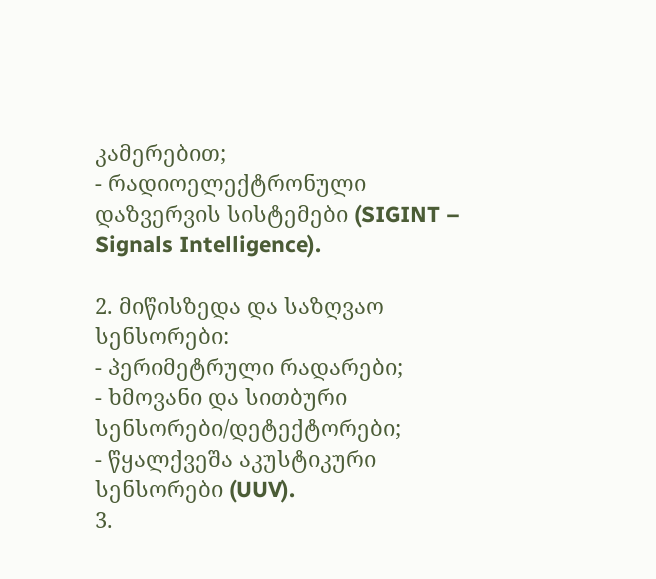კამერებით;
- რადიოელექტრონული დაზვერვის სისტემები (SIGINT – Signals Intelligence).

2. მიწისზედა და საზღვაო სენსორები:
- პერიმეტრული რადარები;
- ხმოვანი და სითბური სენსორები/დეტექტორები;
- წყალქვეშა აკუსტიკური სენსორები (UUV).
3.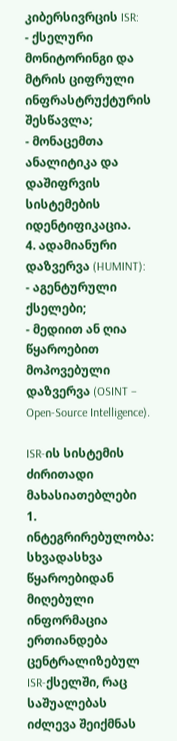კიბერსივრცის ISR:
- ქსელური მონიტორინგი და მტრის ციფრული ინფრასტრუქტურის შესწავლა;
- მონაცემთა ანალიტიკა და დაშიფრვის სისტემების იდენტიფიკაცია.
4. ადამიანური დაზვერვა (HUMINT):
- აგენტურული ქსელები;
- მედიით ან ღია წყაროებით მოპოვებული დაზვერვა (OSINT – Open-Source Intelligence).

ISR-ის სისტემის ძირითადი მახასიათებლები
1. ინტეგრირებულობა:
სხვადასხვა წყაროებიდან მიღებული ინფორმაცია ერთიანდება ცენტრალიზებულ ISR-ქსელში, რაც საშუალებას იძლევა შეიქმნას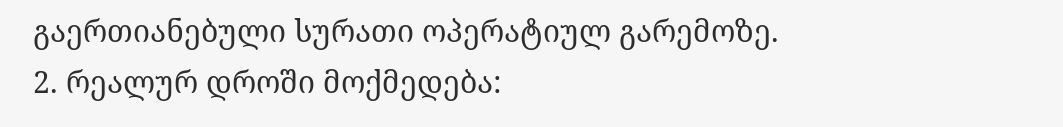გაერთიანებული სურათი ოპერატიულ გარემოზე.
2. რეალურ დროში მოქმედება: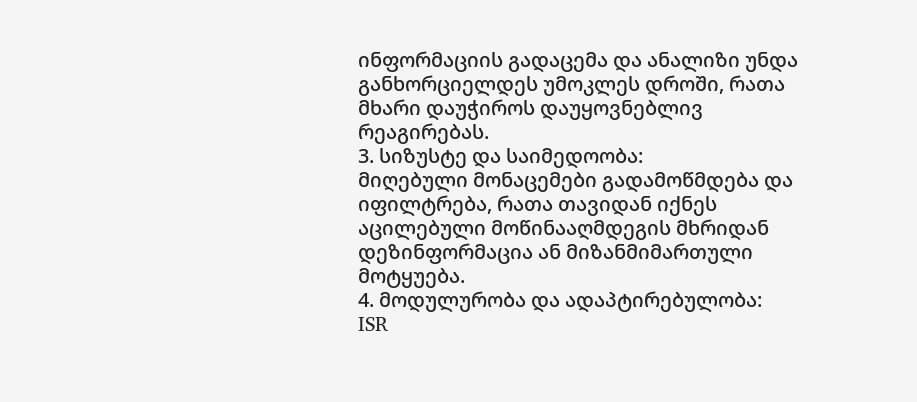ინფორმაციის გადაცემა და ანალიზი უნდა განხორციელდეს უმოკლეს დროში, რათა მხარი დაუჭიროს დაუყოვნებლივ რეაგირებას.
3. სიზუსტე და საიმედოობა:
მიღებული მონაცემები გადამოწმდება და იფილტრება, რათა თავიდან იქნეს აცილებული მოწინააღმდეგის მხრიდან დეზინფორმაცია ან მიზანმიმართული მოტყუება.
4. მოდულურობა და ადაპტირებულობა:
ISR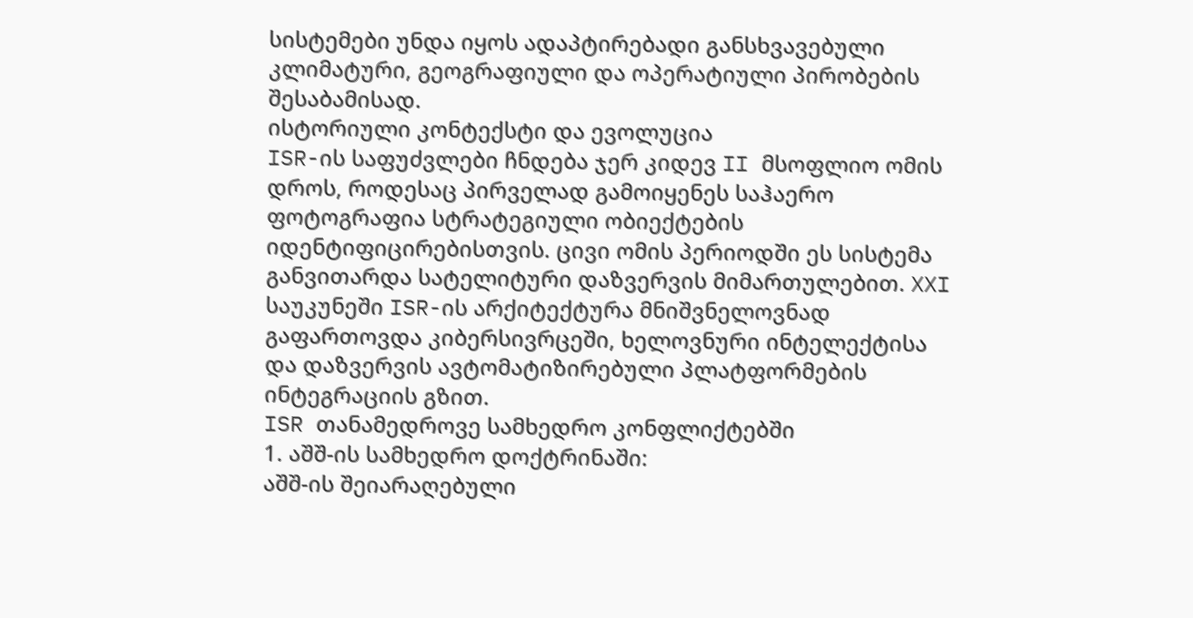სისტემები უნდა იყოს ადაპტირებადი განსხვავებული კლიმატური, გეოგრაფიული და ოპერატიული პირობების შესაბამისად.
ისტორიული კონტექსტი და ევოლუცია
ISR-ის საფუძვლები ჩნდება ჯერ კიდევ II მსოფლიო ომის დროს, როდესაც პირველად გამოიყენეს საჰაერო ფოტოგრაფია სტრატეგიული ობიექტების იდენტიფიცირებისთვის. ცივი ომის პერიოდში ეს სისტემა განვითარდა სატელიტური დაზვერვის მიმართულებით. XXI საუკუნეში ISR-ის არქიტექტურა მნიშვნელოვნად გაფართოვდა კიბერსივრცეში, ხელოვნური ინტელექტისა და დაზვერვის ავტომატიზირებული პლატფორმების ინტეგრაციის გზით.
ISR თანამედროვე სამხედრო კონფლიქტებში
1. აშშ-ის სამხედრო დოქტრინაში:
აშშ-ის შეიარაღებული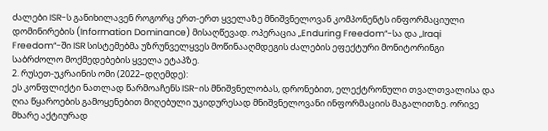ძალები ISR-ს განიხილავენ როგორც ერთ-ერთ ყველაზე მნიშვნელოვან კომპონენტს ინფორმაციული დომინირების (Information Dominance) მისაღწევად. ოპერაცია „Enduring Freedom“-სა და „Iraqi Freedom“-ში ISR სისტემებმა უზრუნველყვეს მოწინააღმდეგის ძალების ეფექტური მონიტორინგი საბრძოლო მოქმედებების ყველა ეტაპზე.
2. რუსეთ-უკრაინის ომი (2022–დღემდე):
ეს კონფლიქტი ნათლად წარმოაჩენს ISR-ის მნიშვნელობას, დრონებით, ელექტრონული თვალთვალისა და ღია წყაროების გამოყენებით მიღებული უკიდურესად მნიშვნელოვანი ინფორმაციის მაგალითზე. ორივე მხარე აქტიურად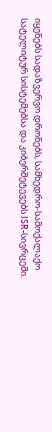იყენებს სადაზვერვო დრონებს, სამხედრო-სამოქალაქო სატელიტურ სისტემებსა და კიბერშეტევებს ISR-სივრცეში.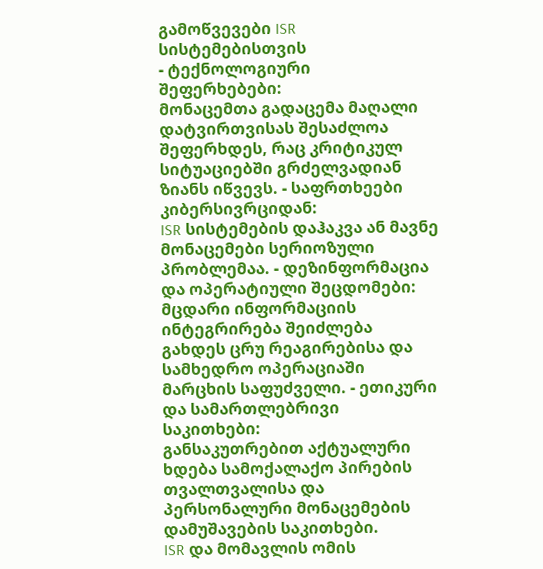გამოწვევები ISR სისტემებისთვის
- ტექნოლოგიური შეფერხებები:
მონაცემთა გადაცემა მაღალი დატვირთვისას შესაძლოა შეფერხდეს, რაც კრიტიკულ სიტუაციებში გრძელვადიან ზიანს იწვევს. - საფრთხეები კიბერსივრციდან:
ISR სისტემების დაჰაკვა ან მავნე მონაცემები სერიოზული პრობლემაა. - დეზინფორმაცია და ოპერატიული შეცდომები:
მცდარი ინფორმაციის ინტეგრირება შეიძლება გახდეს ცრუ რეაგირებისა და სამხედრო ოპერაციაში მარცხის საფუძველი. - ეთიკური და სამართლებრივი საკითხები:
განსაკუთრებით აქტუალური ხდება სამოქალაქო პირების თვალთვალისა და პერსონალური მონაცემების დამუშავების საკითხები.
ISR და მომავლის ომის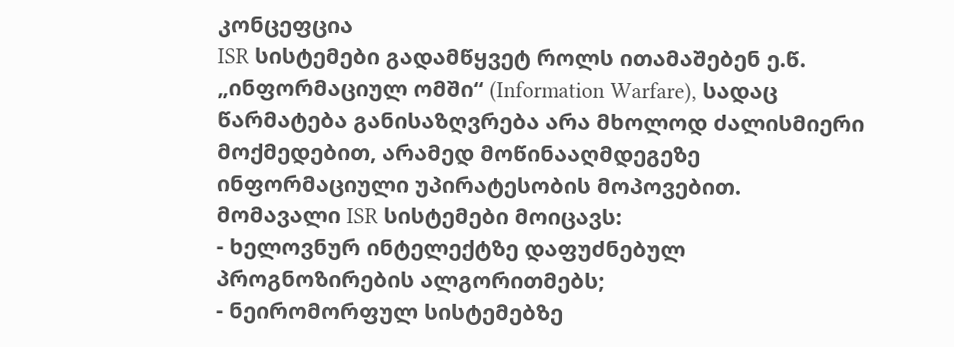კონცეფცია
ISR სისტემები გადამწყვეტ როლს ითამაშებენ ე.წ. „ინფორმაციულ ომში“ (Information Warfare), სადაც წარმატება განისაზღვრება არა მხოლოდ ძალისმიერი მოქმედებით, არამედ მოწინააღმდეგეზე ინფორმაციული უპირატესობის მოპოვებით.
მომავალი ISR სისტემები მოიცავს:
- ხელოვნურ ინტელექტზე დაფუძნებულ პროგნოზირების ალგორითმებს;
- ნეირომორფულ სისტემებზე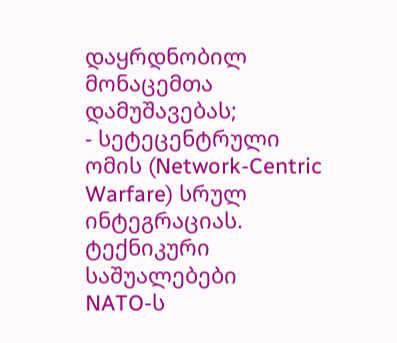დაყრდნობილ მონაცემთა დამუშავებას;
- სეტეცენტრული ომის (Network-Centric Warfare) სრულ ინტეგრაციას.
ტექნიკური საშუალებები
NATO-ს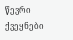წევრი ქვეყნები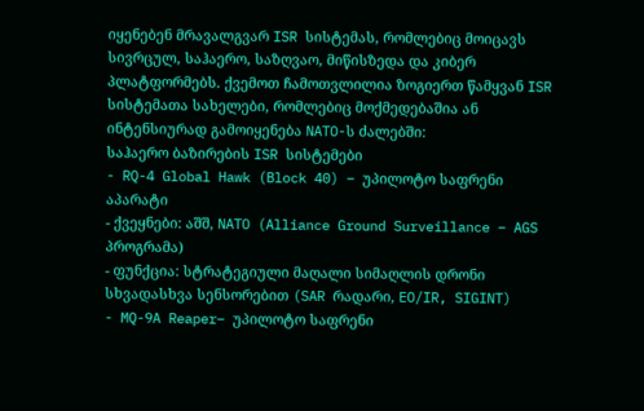იყენებენ მრავალგვარ ISR სისტემას, რომლებიც მოიცავს სივრცულ, საჰაერო, საზღვაო, მიწისზედა და კიბერ პლატფორმებს. ქვემოთ ჩამოთვლილია ზოგიერთ წამყვან ISR სისტემათა სახელები, რომლებიც მოქმედებაშია ან ინტენსიურად გამოიყენება NATO-ს ძალებში:
საჰაერო ბაზირების ISR სისტემები
- RQ-4 Global Hawk (Block 40) – უპილოტო საფრენი აპარატი
- ქვეყნები: აშშ, NATO (Alliance Ground Surveillance – AGS პროგრამა)
- ფუნქცია: სტრატეგიული მაღალი სიმაღლის დრონი სხვადასხვა სენსორებით (SAR რადარი, EO/IR, SIGINT)
- MQ-9A Reaper– უპილოტო საფრენი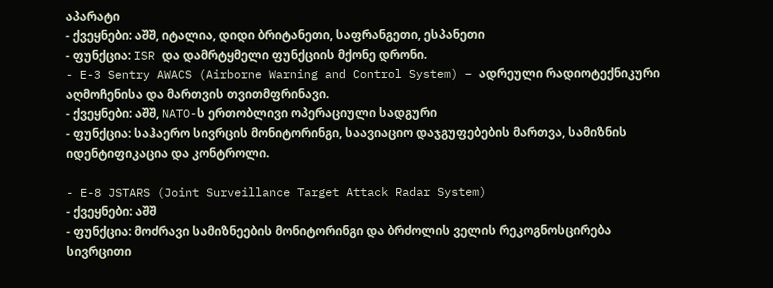აპარატი
- ქვეყნები: აშშ, იტალია, დიდი ბრიტანეთი, საფრანგეთი, ესპანეთი
- ფუნქცია: ISR და დამრტყმელი ფუნქციის მქონე დრონი.
- E-3 Sentry AWACS (Airborne Warning and Control System) – ადრეული რადიოტექნიკური აღმოჩენისა და მართვის თვითმფრინავი.
- ქვეყნები: აშშ, NATO-ს ერთობლივი ოპერაციული სადგური
- ფუნქცია: საჰაერო სივრცის მონიტორინგი, საავიაციო დაჯგუფებების მართვა, სამიზნის იდენტიფიკაცია და კონტროლი.

- E-8 JSTARS (Joint Surveillance Target Attack Radar System)
- ქვეყნები: აშშ
- ფუნქცია: მოძრავი სამიზნეების მონიტორინგი და ბრძოლის ველის რეკოგნოსცირება
სივრცითი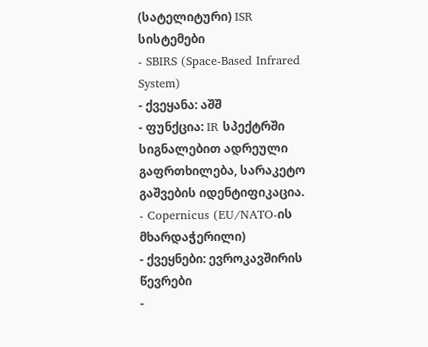(სატელიტური) ISR სისტემები
- SBIRS (Space-Based Infrared System)
- ქვეყანა: აშშ
- ფუნქცია: IR სპექტრში სიგნალებით ადრეული გაფრთხილება, სარაკეტო გაშვების იდენტიფიკაცია.
- Copernicus (EU/NATO-ის მხარდაჭერილი)
- ქვეყნები: ევროკავშირის წევრები
-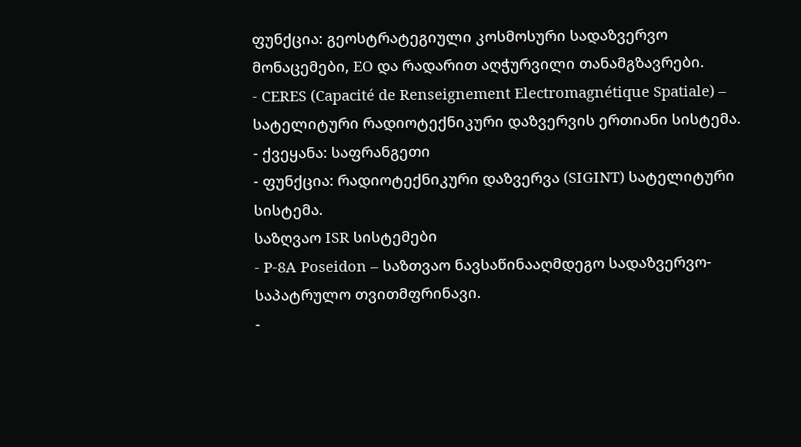ფუნქცია: გეოსტრატეგიული კოსმოსური სადაზვერვო მონაცემები, EO და რადარით აღჭურვილი თანამგზავრები.
- CERES (Capacité de Renseignement Electromagnétique Spatiale) – სატელიტური რადიოტექნიკური დაზვერვის ერთიანი სისტემა.
- ქვეყანა: საფრანგეთი
- ფუნქცია: რადიოტექნიკური დაზვერვა (SIGINT) სატელიტური სისტემა.
საზღვაო ISR სისტემები
- P-8A Poseidon – საზთვაო ნავსაწინააღმდეგო სადაზვერვო-საპატრულო თვითმფრინავი.
-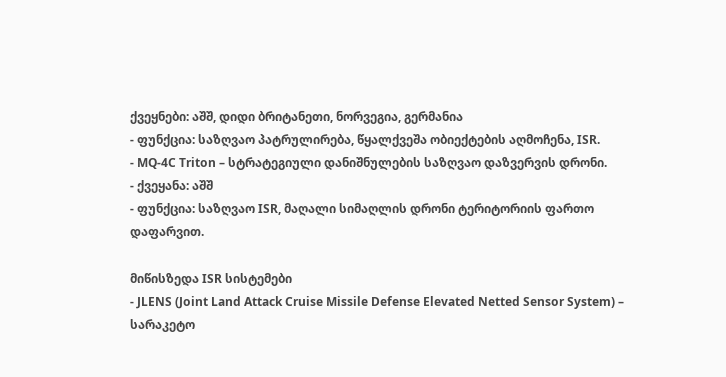ქვეყნები: აშშ, დიდი ბრიტანეთი, ნორვეგია, გერმანია
- ფუნქცია: საზღვაო პატრულირება, წყალქვეშა ობიექტების აღმოჩენა, ISR.
- MQ-4C Triton – სტრატეგიული დანიშნულების საზღვაო დაზვერვის დრონი.
- ქვეყანა: აშშ
- ფუნქცია: საზღვაო ISR, მაღალი სიმაღლის დრონი ტერიტორიის ფართო დაფარვით.

მიწისზედა ISR სისტემები
- JLENS (Joint Land Attack Cruise Missile Defense Elevated Netted Sensor System) – სარაკეტო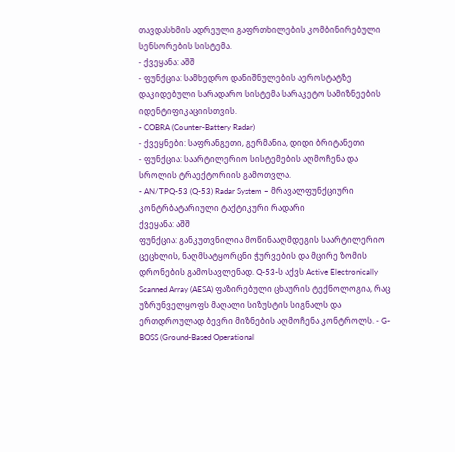თავდასხმის ადრეული გაფრთხილების კომბინირებული სენსორების სისტემა.
- ქვეყანა: აშშ
- ფუნქცია: სამხედრო დანიშნულების აეროსტატზე დაკიდებული სარადარო სისტემა სარაკეტო სამიზნეების იდენტიფიკაციისთვის.
- COBRA (Counter-Battery Radar)
- ქვეყნები: საფრანგეთი, გერმანია, დიდი ბრიტანეთი
- ფუნქცია: საარტილერიო სისტემების აღმოჩენა და სროლის ტრაექტორიის გამოთვლა.
- AN/TPQ-53 (Q-53) Radar System – მრავალფუნქციური კონტრბატარიული ტაქტიკური რადარი
ქვეყანა: აშშ
ფუნქცია: განკუთვნილია მოწინააღმდეგის საარტილერიო ცეცხლის, ნაღმსატყორცნი ჭურვების და მცირე ზომის დრონების გამოსავლენად. Q-53-ს აქვს Active Electronically Scanned Array (AESA) ფაზირებული ცხაურის ტექნოლოგია, რაც უზრუნველყოფს მაღალი სიზუსტის სიგნალს და ერთდროულად ბევრი მიზნების აღმოჩენა კონტროლს. - G-BOSS (Ground-Based Operational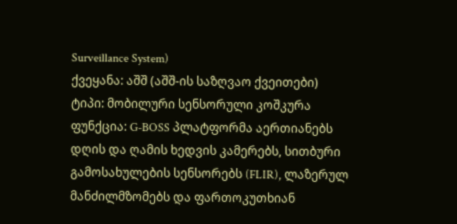Surveillance System)
ქვეყანა: აშშ (აშშ-ის საზღვაო ქვეითები)
ტიპი: მობილური სენსორული კოშკურა
ფუნქცია: G-BOSS პლატფორმა აერთიანებს დღის და ღამის ხედვის კამერებს, სითბური გამოსახულების სენსორებს (FLIR), ლაზერულ მანძილმზომებს და ფართოკუთხიან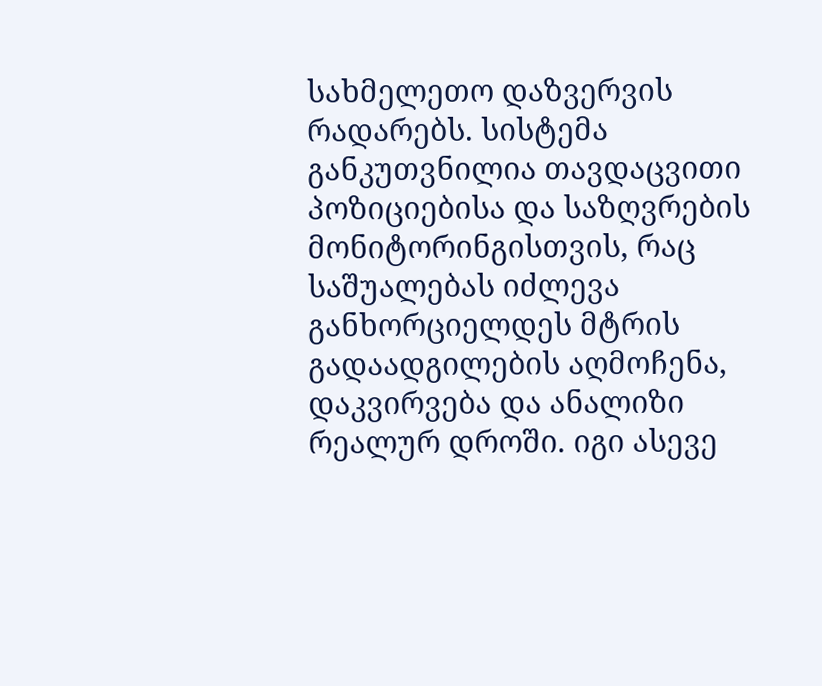სახმელეთო დაზვერვის რადარებს. სისტემა განკუთვნილია თავდაცვითი პოზიციებისა და საზღვრების მონიტორინგისთვის, რაც საშუალებას იძლევა განხორციელდეს მტრის გადაადგილების აღმოჩენა, დაკვირვება და ანალიზი რეალურ დროში. იგი ასევე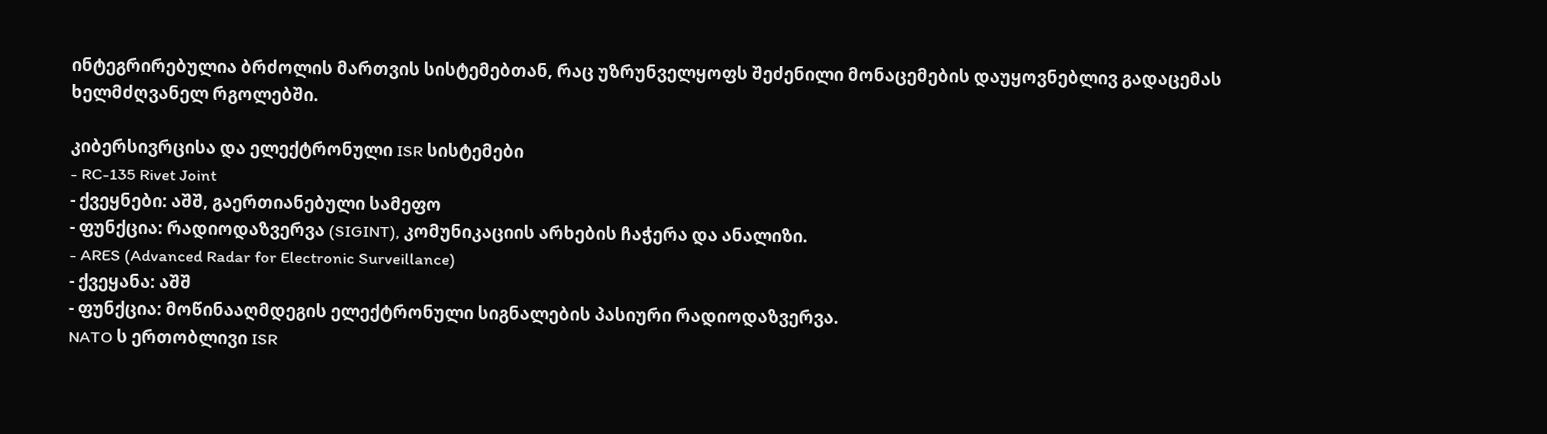ინტეგრირებულია ბრძოლის მართვის სისტემებთან, რაც უზრუნველყოფს შეძენილი მონაცემების დაუყოვნებლივ გადაცემას ხელმძღვანელ რგოლებში.

კიბერსივრცისა და ელექტრონული ISR სისტემები
- RC-135 Rivet Joint
- ქვეყნები: აშშ, გაერთიანებული სამეფო
- ფუნქცია: რადიოდაზვერვა (SIGINT), კომუნიკაციის არხების ჩაჭერა და ანალიზი.
- ARES (Advanced Radar for Electronic Surveillance)
- ქვეყანა: აშშ
- ფუნქცია: მოწინააღმდეგის ელექტრონული სიგნალების პასიური რადიოდაზვერვა.
NATO ს ერთობლივი ISR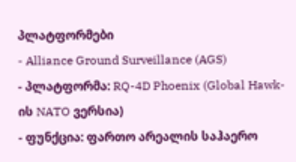პლატფორმები
- Alliance Ground Surveillance (AGS)
- პლატფორმა: RQ-4D Phoenix (Global Hawk-ის NATO ვერსია)
- ფუნქცია: ფართო არეალის საჰაერო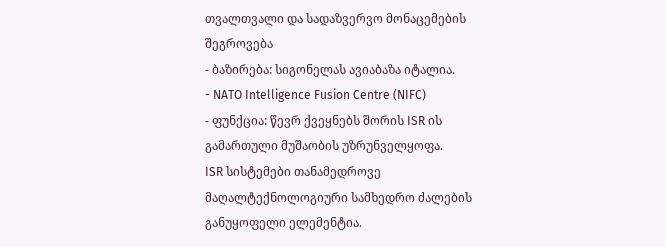თვალთვალი და სადაზვერვო მონაცემების შეგროვება
- ბაზირება: სიგონელას ავიაბაზა იტალია.
- NATO Intelligence Fusion Centre (NIFC)
- ფუნქცია: წევრ ქვეყნებს შორის ISR ის გამართული მუშაობის უზრუნველყოფა.
ISR სისტემები თანამედროვე მაღალტექნოლოგიური სამხედრო ძალების განუყოფელი ელემენტია.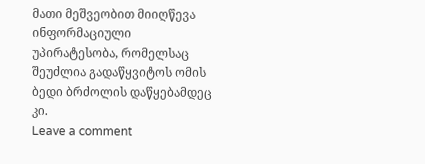მათი მეშვეობით მიიღწევა ინფორმაციული უპირატესობა, რომელსაც შეუძლია გადაწყვიტოს ომის ბედი ბრძოლის დაწყებამდეც კი.
Leave a comment